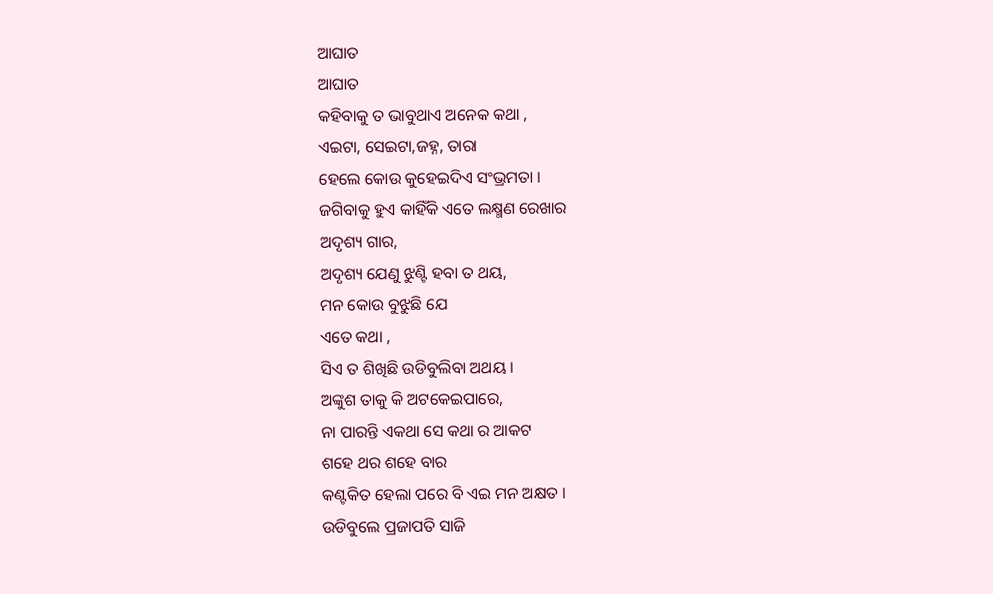ଆଘାତ
ଆଘାତ
କହିବାକୁ ତ ଭାବୁଥାଏ ଅନେକ କଥା ,
ଏଇଟା, ସେଇଟା,ଜହ୍ନ, ତାରା
ହେଲେ କୋଉ କୁହେଇଦିଏ ସଂଭ୍ରମତା ।
ଜଗିବାକୁ ହୁଏ କାହିଁକି ଏତେ ଲକ୍ଷ୍ମଣ ରେଖାର
ଅଦୃଶ୍ୟ ଗାର,
ଅଦୃଶ୍ୟ ଯେଣୁ ଝୁଣ୍ଟି ହବା ତ ଥୟ,
ମନ କୋଉ ବୁଝୁଛି ଯେ
ଏତେ କଥା ,
ସିଏ ତ ଶିଖିଛି ଉଡିବୁଲିବା ଅଥୟ ।
ଅଙ୍କୁଶ ତାକୁ କି ଅଟକେଇପାରେ,
ନା ପାରନ୍ତି ଏକଥା ସେ କଥା ର ଆକଟ
ଶହେ ଥର ଶହେ ବାର
କଣ୍ଟକିତ ହେଲା ପରେ ବି ଏଇ ମନ ଅକ୍ଷତ ।
ଉଡିବୁଲେ ପ୍ରଜାପତି ସାଜି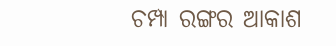ଚମ୍ପା ରଙ୍ଗର ଆକାଶ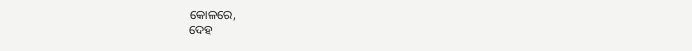କୋଳରେ,
ଦେହ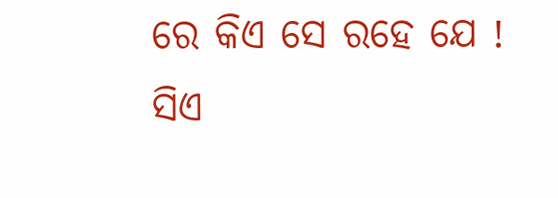ରେ କିଏ ସେ ରହେ ଯେ !
ସିଏ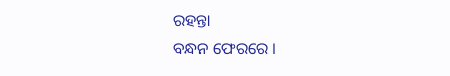ରହନ୍ତା
ବନ୍ଧନ ଫେରରେ ।